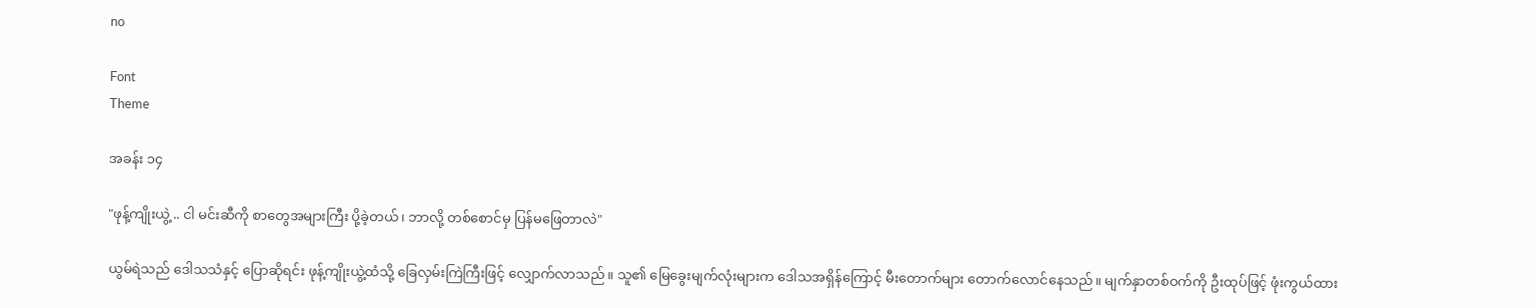no

Font
Theme

အခန်း ၁၄

"ဖုန့်ကျိုးယွဲ့ .. ငါ မင်းဆီကို စာတွေအများကြီး ပို့ခဲ့တယ်၊ ဘာလို့ တစ်စောင်မှ ပြန်မဖြေတာလဲ"

ယွမ်ရဲသည် ဒေါသသံနှင့် ပြောဆိုရင်း ဖုန့်ကျိုးယွဲ့ထံသို့ ခြေလှမ်းကြဲကြီးဖြင့် လျှောက်လာသည်။ သူ၏ မြေခွေးမျက်လုံးများက ဒေါသအရှိန်ကြောင့် မီးတောက်များ တောက်လောင်နေသည်။ မျက်နှာတစ်ဝက်ကို ဦးထုပ်ဖြင့် ဖုံးကွယ်ထား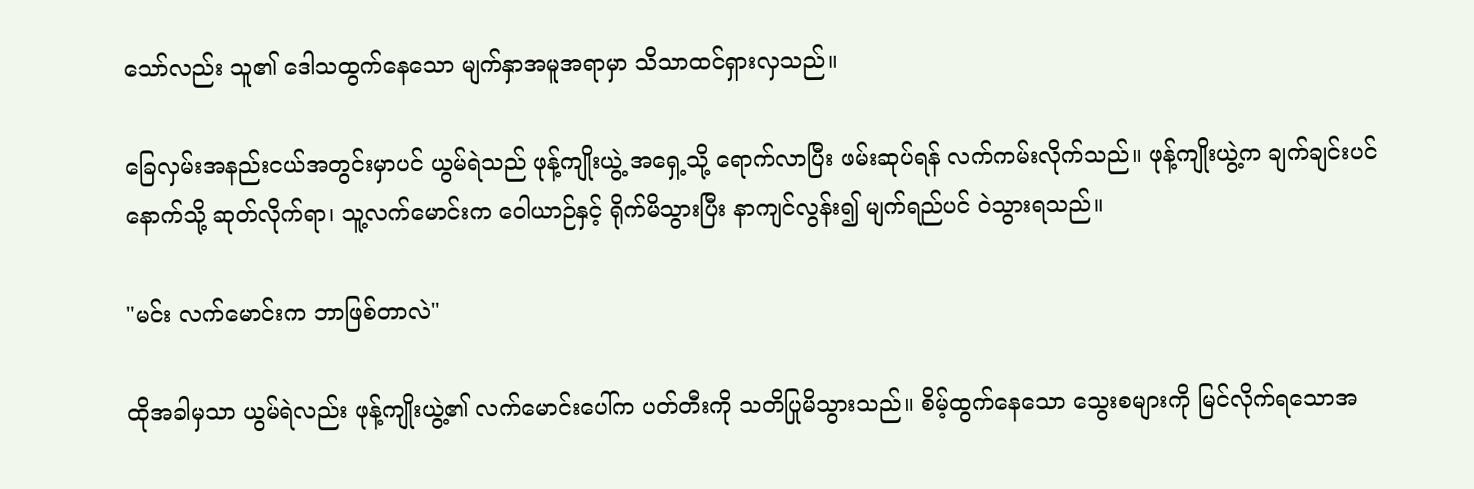သော်လည်း သူ၏ ဒေါသထွက်နေသော မျက်နှာအမူအရာမှာ သိသာထင်ရှားလှသည်။

ခြေလှမ်းအနည်းငယ်အတွင်းမှာပင် ယွမ်ရဲသည် ဖုန့်ကျိုးယွဲ့ အရှေ့သို့ ရောက်လာပြီး ဖမ်းဆုပ်ရန် လက်ကမ်းလိုက်သည်။ ဖုန့်ကျိုးယွဲ့က ချက်ချင်းပင် နောက်သို့ ဆုတ်လိုက်ရာ၊ သူ့လက်မောင်းက ဝေါယာဉ်နှင့် ရိုက်မိသွားပြီး နာကျင်လွန်း၍ မျက်ရည်ပင် ဝဲသွားရသည်။

"မင်း လက်မောင်းက ဘာဖြစ်တာလဲ"

ထိုအခါမှသာ ယွမ်ရဲလည်း ဖုန့်ကျိုးယွဲ့၏ လက်မောင်းပေါ်က ပတ်တီးကို သတိပြုမိသွားသည်။ စိမ့်ထွက်နေသော သွေးစများကို မြင်လိုက်ရသောအ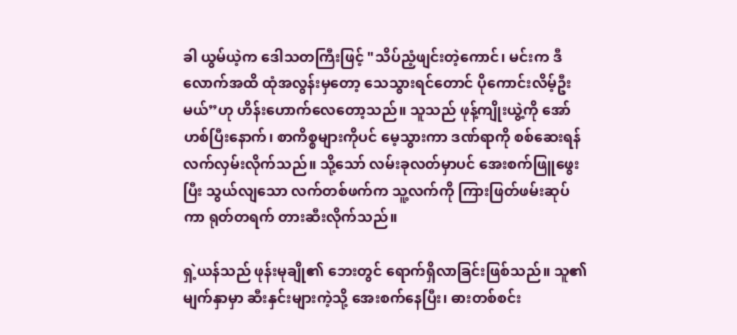ခါ ယွမ်ယဲ့က ဒေါသတကြီးဖြင့် "သိပ်ညံ့ဖျင်းတဲ့ကောင်၊ မင်းက ဒီလောက်အထိ ထုံအလွန်းမှတော့ သေသွားရင်တောင် ပိုကောင်းလိမ့်ဦးမယ်”ဟု ဟိန်းဟောက်လေတော့သည်။ သူသည် ဖုန့်ကျိုးယွဲ့ကို အော်ဟစ်ပြီးနောက်၊ စာကိစ္စများကိုပင် မေ့သွားကာ ဒဏ်ရာကို စစ်ဆေးရန် လက်လှမ်းလိုက်သည်။ သို့သော် လမ်းခုလတ်မှာပင် အေးစက်ဖြူဖွေးပြီး သွယ်လျသော လက်တစ်ဖက်က သူ့လက်ကို ကြားဖြတ်ဖမ်းဆုပ်ကာ ရုတ်တရက် တားဆီးလိုက်သည်။

ရှဲ့ယန်သည် ဖုန်းမုချို၏ ဘေးတွင် ရောက်ရှိလာခြင်းဖြစ်သည်။ သူ၏ မျက်နှာမှာ ဆီးနှင်းများကဲ့သို့ အေးစက်နေပြီး၊ ဓားတစ်စင်း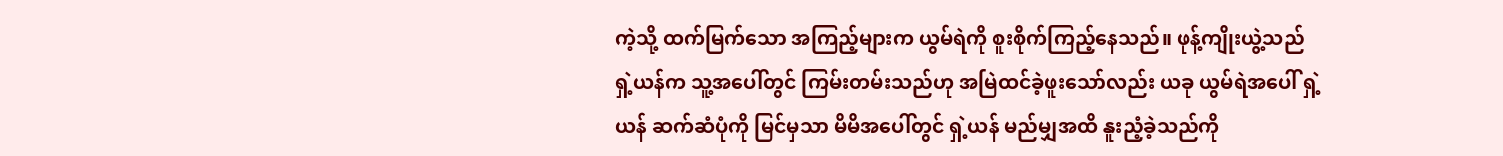ကဲ့သို့ ထက်မြက်သော အကြည့်များက ယွမ်ရဲကို စူးစိုက်ကြည့်နေသည်။ ဖုန့်ကျိုးယွဲ့သည် ရှဲ့ယန်က သူ့အပေါ်တွင် ကြမ်းတမ်းသည်ဟု အမြဲထင်ခဲ့ဖူးသော်လည်း ယခု ယွမ်ရဲအပေါ် ရှဲ့ယန် ဆက်ဆံပုံကို မြင်မှသာ မိမိအပေါ်တွင် ရှဲ့ယန် မည်မျှအထိ နူးညံ့ခဲ့သည်ကို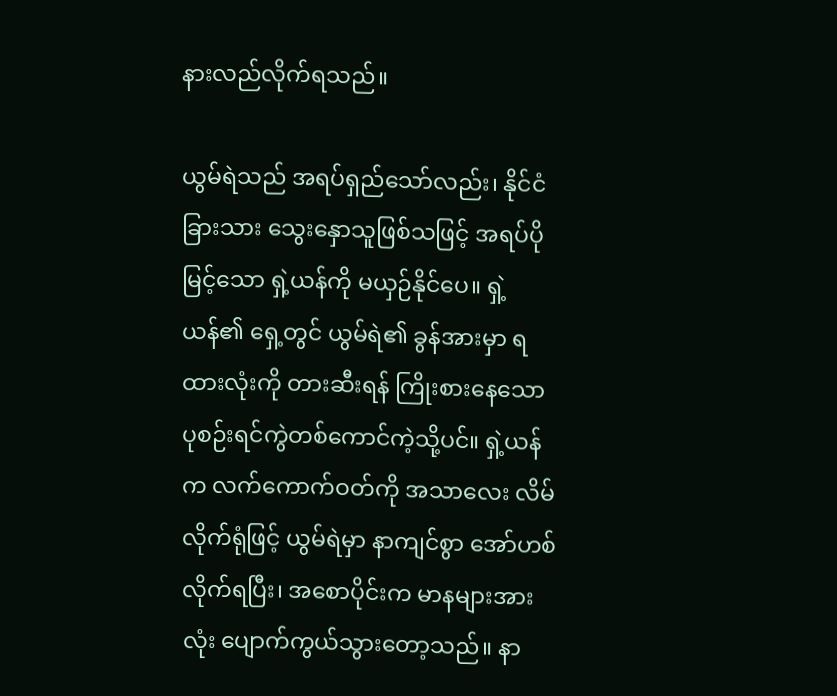နားလည်လိုက်ရသည်။

ယွမ်ရဲသည် အရပ်ရှည်သော်လည်း၊ နိုင်ငံခြားသား သွေးနှောသူဖြစ်သဖြင့် အရပ်ပိုမြင့်သော ရှဲ့ယန်ကို မယှဉ်နိုင်ပေ။ ရှဲ့ယန်၏ ရှေ့တွင် ယွမ်ရဲ၏ ခွန်အားမှာ ရထားလုံးကို တားဆီးရန် ကြိုးစားနေသော ပုစဉ်းရင်ကွဲတစ်ကောင်ကဲ့သို့ပင်။ ရှဲ့ယန်က လက်ကောက်ဝတ်ကို အသာလေး လိမ်လိုက်ရုံဖြင့် ယွမ်ရဲမှာ နာကျင်စွာ အော်ဟစ်လိုက်ရပြီး၊ အစောပိုင်းက မာနများအားလုံး ပျောက်ကွယ်သွားတော့သည်။ နာ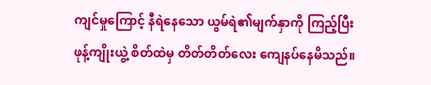ကျင်မှုကြောင့် နီရဲနေသော ယွမ်ရဲ၏မျက်နှာကို ကြည့်ပြီး ဖုန့်ကျိုးယွဲ့ စိတ်ထဲမှ တိတ်တိတ်လေး ကျေနပ်နေမိသည်။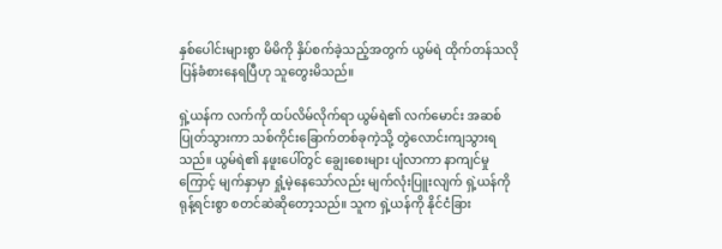နှစ်ပေါင်းများစွာ မိမိကို နှိပ်စက်ခဲ့သည့်အတွက် ယွမ်ရဲ ထိုက်တန်သလို ပြန်ခံစားနေရပြီဟု သူတွေးမိသည်။

ရှဲ့ယန်က လက်ကို ထပ်လိမ်လိုက်ရာ ယွမ်ရဲ၏ လက်မောင်း အဆစ်ပြုတ်သွားကာ သစ်ကိုင်းခြောက်တစ်ခုကဲ့သို့ တွဲလောင်းကျသွားရသည်။ ယွမ်ရဲ၏ နဖူးပေါ်တွင် ချွေးစေးများ ပျံလာကာ နာကျင်မှုကြောင့် မျက်နှာမှာ ရှုံ့မဲ့နေသော်လည်း မျက်လုံးပြူးလျက် ရှဲ့ယန်ကို ရုန့်ရင်းစွာ စတင်ဆဲဆိုတော့သည်။ သူက ရှဲ့ယန်ကို နိုင်ငံခြား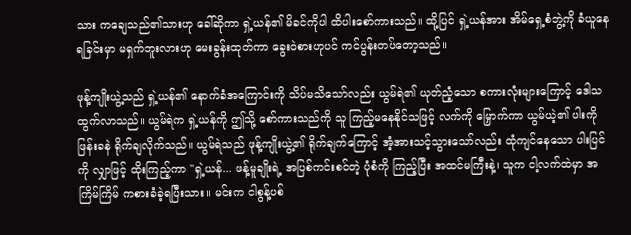သား ကချေသည်၏သားဟု ခေါ်ဆိုကာ ရှဲ့ယန်၏ မိခင်ကိုပါ ထိပါးစော်ကားသည်။ ထို့ပြင် ရှဲ့ယန်အား အိမ်ရှေ့စံဘွဲ့ကို ခံယူနေရခြင်းမှာ မရှက်ဘူးလားဟု မေးခွန်းထုတ်ကာ ခွေးဝဲစားဟုပင် ကင်ပွန်းတပ်တော့သည်။

ဖုန့်ကျိုးယွဲ့သည် ရှဲ့ယန်၏ နောက်ခံအကြောင်းကို သိပ်မသိသော်လည်း ယွမ်ရဲ၏ ယုတ်ညံ့သော စကားလုံးများကြောင့် ဒေါသထွက်လာသည်။ ယွမ်ရဲက ရှဲ့ယန်ကို ဤသို့ စော်ကားသည်ကို သူ ကြည့်မနေနိုင်သဖြင့် လက်ကို မြှောက်ကာ ယွမ်ယဲ့၏ ပါးကို ဖြန်းခနဲ ရိုက်ချလိုက်သည်။ ယွမ်ရဲသည် ဖုန့်ကျိုးယွဲ့၏ ရိုက်ချက်ကြောင့် အံ့အားသင့်သွားသော်လည်း ထုံကျင်နေသော ပါးပြင်ကို လျှာဖြင့် ထိုးကြည့်ကာ "ရှဲ့ယန်... ဖန့်မူချိုးရဲ့ အပြစ်ကင်းစင်တဲ့ ပုံစံကို ကြည့်ပြီး အထင်မကြီးနဲ့၊ သူက ငါ့လက်ထဲမှာ အကြိမ်ကြိမ် ကစားခံခဲ့ရပြီးသား။ မင်းက ငါစွန့်ပစ်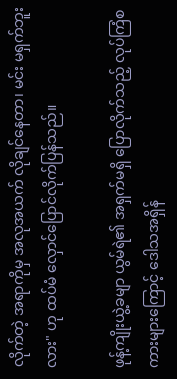လိုက်တဲ့ အရာကိုမှ အလုအယက် လိုချင်နေတာ၊ မင်း မရှက်ဘူးလား" ဟု ထပ်မံ လှောင်ပြောင်လိုက်ပြန်သည်။

ဖုန့်ကျိုးယွဲ့ခမျာ ယွမ်ရဲ၏ အရှက်မရှိ ပြောလိုက်သည့် လုပ်ကြံစကားများကြောင့် ဒေါသအရှိန်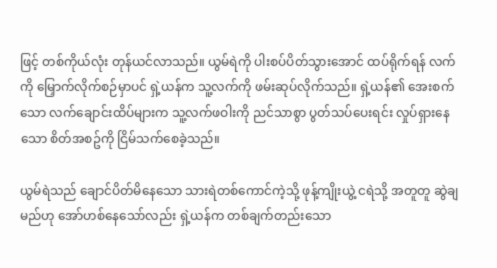ဖြင့် တစ်ကိုယ်လုံး တုန်ယင်လာသည်။ ယွမ်ရဲကို ပါးစပ်ပိတ်သွားအောင် ထပ်ရိုက်ရန် လက်ကို မြှောက်လိုက်စဉ်မှာပင် ရှဲ့ယန်က သူ့လက်ကို ဖမ်းဆုပ်လိုက်သည်။ ရှဲ့ယန်၏ အေးစက်သော လက်ချောင်းထိပ်များက သူ့လက်ဖဝါးကို ညင်သာစွာ ပွတ်သပ်ပေးရင်း လှုပ်ရှားနေသော စိတ်အစဥ်ကို ငြိမ်သက်စေခဲ့သည်။

ယွမ်ရဲသည် ချောင်ပိတ်မိနေသော သားရဲတစ်ကောင်ကဲ့သို့ ဖုန့်ကျိုးယွဲ့ ငရဲသို့ အတူတူ ဆွဲချမည်ဟု အော်ဟစ်နေသော်လည်း ရှဲ့ယန်က တစ်ချက်တည်းသော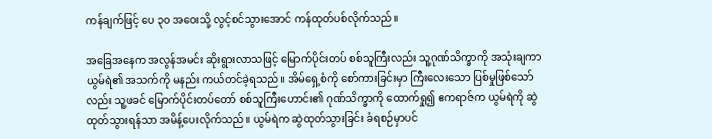ကန်ချက်ဖြင့် ပေ ၃၀ အဝေးသို့ လွင့်စင်သွားအောင် ကန်ထုတ်ပစ်လိုက်သည်။

အခြေအနေက အလွန်အမင်း ဆိုးရွားလာသဖြင့် မြောက်ပိုင်းတပ် စစ်သူကြီးလည်း သူ့ဂုဏ်သိက္ခာကို အသုံးချကာ ယွမ်ရဲ၏ အသက်ကို မနည်း ကယ်တင်ခဲ့ရသည်။ အိမ်ရှေ့စံကို စော်ကားခြင်းမှာ ကြီးလေးသော ပြစ်မှုဖြစ်သော်လည်း သူ့ဖခင် မြောက်ပိုင်းတပ်တော် စစ်သူကြီးဟောင်း၏ ဂုဏ်သိက္ခာကို ထောက်ရှု၍ ဧကရာဇ်က ယွမ်ရဲကို ဆွဲထုတ်သွားရန်သာ အမိန့်ပေးလိုက်သည်။ ယွမ်ရဲက ဆွဲထုတ်သွားခြင်း ခံရစဉ်မှာပင်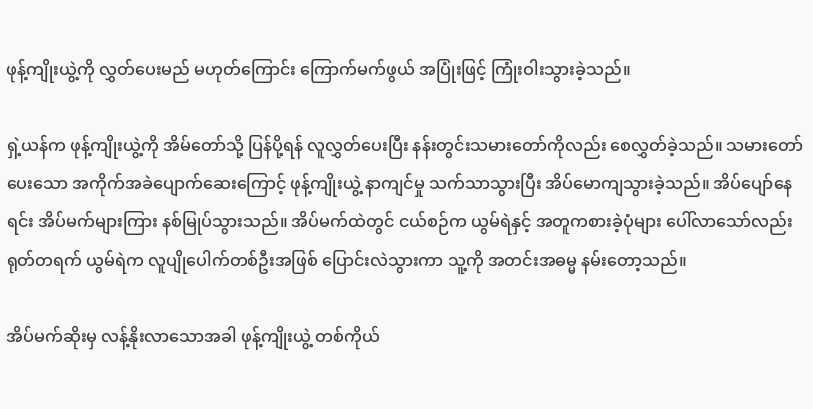ဖုန့်ကျိုးယွဲ့ကို လွှတ်ပေးမည် မဟုတ်ကြောင်း ကြောက်မက်ဖွယ် အပြုံးဖြင့် ကြုံးဝါးသွားခဲ့သည်။

ရှဲ့ယန်က ဖုန့်ကျိုးယွဲ့ကို အိမ်တော်သို့ ပြန်ပို့ရန် လူလွှတ်ပေးပြီး နန်းတွင်းသမားတော်ကိုလည်း စေလွှတ်ခဲ့သည်။ သမားတော်ပေးသော အကိုက်အခဲပျောက်ဆေးကြောင့် ဖုန့်ကျိုးယွဲ့ နာကျင်မှု သက်သာသွားပြီး အိပ်မောကျသွားခဲ့သည်။ အိပ်ပျော်နေရင်း အိပ်မက်များကြား နစ်မြုပ်သွားသည်။ အိပ်မက်ထဲတွင် ငယ်စဉ်က ယွမ်ရဲနှင့် အတူကစားခဲ့ပုံများ ပေါ်လာသော်လည်း ရုတ်တရက် ယွမ်ရဲက လူပျိုပေါက်တစ်ဦးအဖြစ် ပြောင်းလဲသွားကာ သူ့ကို အတင်းအဓမ္မ နမ်းတော့သည်။

အိပ်မက်ဆိုးမှ လန့်နိုးလာသောအခါ ဖုန့်ကျိုးယွဲ့ တစ်ကိုယ်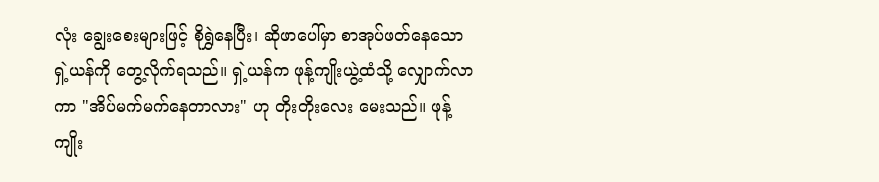လုံး ချွေးစေးများဖြင့် စိုရွှဲနေပြီး၊ ဆိုဖာပေါ်မှာ စာအုပ်ဖတ်နေသော ရှဲ့ယန်ကို တွေ့လိုက်ရသည်။ ရှဲ့ယန်က ဖုန့်ကျိုးယွဲ့ထံသို့ လျှောက်လာကာ "အိပ်မက်မက်နေတာလား" ဟု တိုးတိုးလေး မေးသည်။ ဖုန့်ကျိုး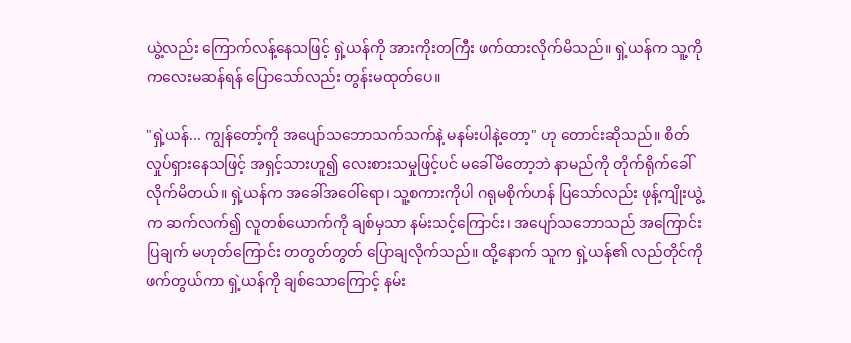ယွဲ့လည်း ကြောက်လန့်နေသဖြင့် ရှဲ့ယန်ကို အားကိုးတကြီး ဖက်ထားလိုက်မိသည်။ ရှဲ့ယန်က သူ့ကို ကလေးမဆန်ရန် ပြောသော်လည်း တွန်းမထုတ်ပေ။

"ရှဲ့ယန်... ကျွန်တော့်ကို အပျော်သဘောသက်သက်နဲ့ မနမ်းပါနဲ့တော့" ဟု တောင်းဆိုသည်။ စိတ်လှုပ်ရှားနေသဖြင့် အရှင့်သားဟူ၍ လေးစားသမှုဖြင့်ပင် မခေါ်မိတော့ဘဲ နာမည်ကို တိုက်ရိုက်ခေါ်လိုက်မိတယ်။ ရှဲ့ယန်က အခေါ်အဝေါ်ရော၊ သူ့စကားကိုပါ ဂရုမစိုက်ဟန် ပြသော်လည်း ဖုန့်ကျိုးယွဲ့က ဆက်လက်၍ လူတစ်ယောက်ကို ချစ်မှသာ နမ်းသင့်ကြောင်း၊ အပျော်သဘောသည် အကြောင်းပြချက် မဟုတ်ကြောင်း တတွတ်တွတ် ပြောချလိုက်သည်။ ထို့နောက် သူက ရှဲ့ယန်၏ လည်တိုင်ကို ဖက်တွယ်ကာ ရှဲ့ယန်ကို ချစ်သောကြောင့် နမ်း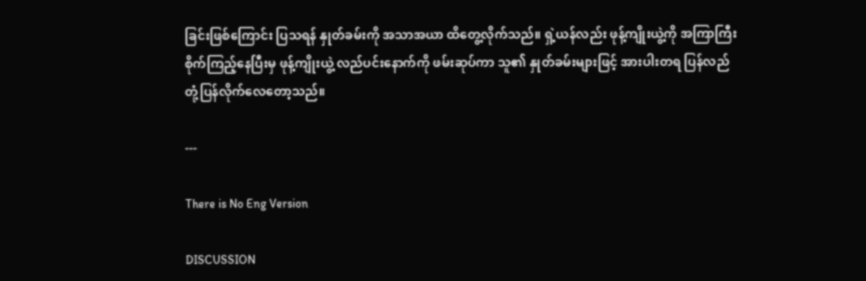ခြင်းဖြစ်ကြောင်း ပြသရန် နှုတ်ခမ်းကို အသာအယာ ထိတွေ့လိုက်သည်။ ရှဲ့ယန်လည်း ဖုန့်ကျိုးယွဲ့ကို အကြာကြီး စိုက်ကြည့်နေပြီးမှ ဖုန့်ကျိုးယွဲ့ လည်ပင်းနောက်ကို ဖမ်းဆုပ်ကာ သူ၏ နှုတ်ခမ်းများဖြင့် အားပါးတရ ပြန်လည် တုံ့ပြန်လိုက်လေတော့သည်။

---

There is No Eng Version

DISCUSSION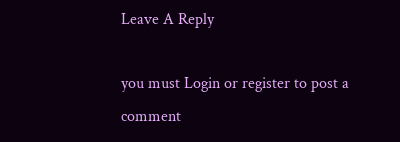Leave A Reply

you must Login or register to post a comment